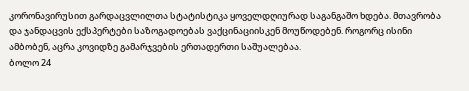კორონავირუსით გარდაცვლილთა სტატისტიკა ყოველდღიურად საგანგაშო ხდება. მთავრობა და ჯანდაცვის ექსპერტები საზოგადოებას ვაქცინაციისკენ მოუწოდებენ. როგორც ისინი ამბობენ, აცრა კოვიდზე გამარჯვების ერთადერთი საშუალებაა.
ბოლო 24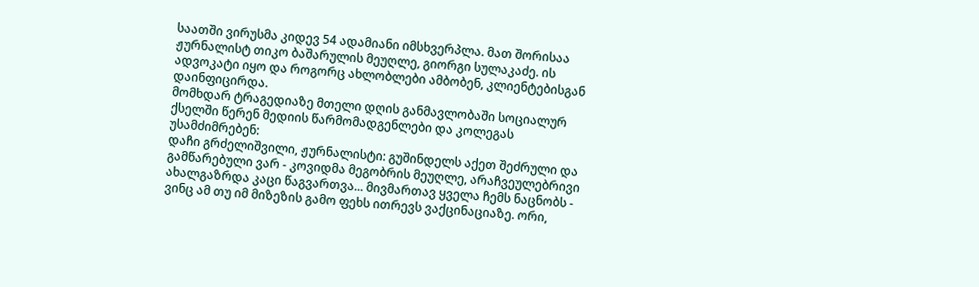საათში ვირუსმა კიდევ 54 ადამიანი იმსხვერპლა. მათ შორისაა ჟურნალისტ თიკო ბაშარულის მეუღლე, გიორგი სულაკაძე. ის ადვოკატი იყო და როგორც ახლობლები ამბობენ, კლიენტებისგან დაინფიცირდა.
მომხდარ ტრაგედიაზე მთელი დღის განმავლობაში სოციალურ ქსელში წერენ მედიის წარმომადგენლები და კოლეგას უსამძიმრებენ:
დაჩი გრძელიშვილი, ჟურნალისტი: გუშინდელს აქეთ შეძრული და გამწარებული ვარ - კოვიდმა მეგობრის მეუღლე, არაჩვეულებრივი ახალგაზრდა კაცი წაგვართვა... მივმართავ ყველა ჩემს ნაცნობს - ვინც ამ თუ იმ მიზეზის გამო ფეხს ითრევს ვაქცინაციაზე. ორი,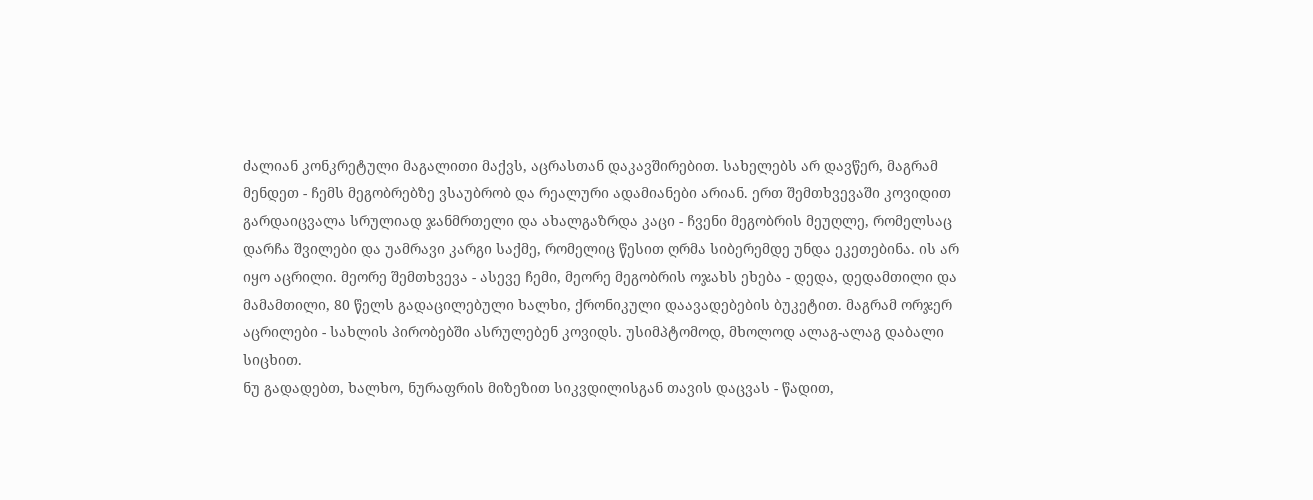ძალიან კონკრეტული მაგალითი მაქვს, აცრასთან დაკავშირებით. სახელებს არ დავწერ, მაგრამ მენდეთ - ჩემს მეგობრებზე ვსაუბრობ და რეალური ადამიანები არიან. ერთ შემთხვევაში კოვიდით გარდაიცვალა სრულიად ჯანმრთელი და ახალგაზრდა კაცი - ჩვენი მეგობრის მეუღლე, რომელსაც დარჩა შვილები და უამრავი კარგი საქმე, რომელიც წესით ღრმა სიბერემდე უნდა ეკეთებინა. ის არ იყო აცრილი. მეორე შემთხვევა - ასევე ჩემი, მეორე მეგობრის ოჯახს ეხება - დედა, დედამთილი და მამამთილი, 80 წელს გადაცილებული ხალხი, ქრონიკული დაავადებების ბუკეტით. მაგრამ ორჯერ აცრილები - სახლის პირობებში ასრულებენ კოვიდს. უსიმპტომოდ, მხოლოდ ალაგ-ალაგ დაბალი სიცხით.
ნუ გადადებთ, ხალხო, ნურაფრის მიზეზით სიკვდილისგან თავის დაცვას - წადით,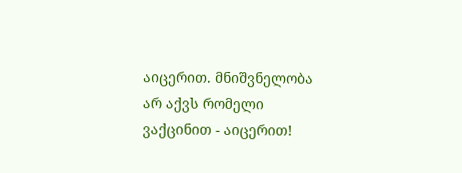აიცერით. მნიშვნელობა არ აქვს რომელი ვაქცინით - აიცერით!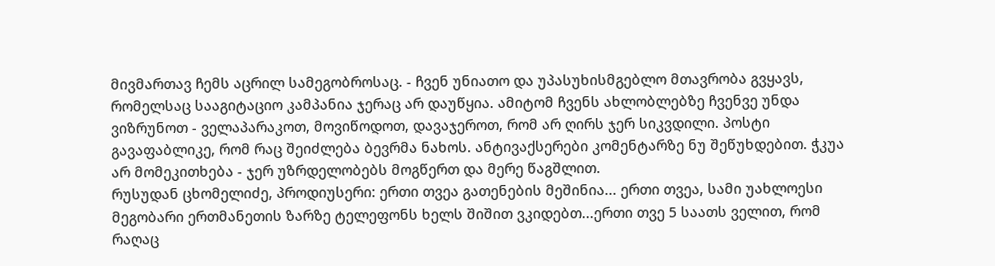მივმართავ ჩემს აცრილ სამეგობროსაც. - ჩვენ უნიათო და უპასუხისმგებლო მთავრობა გვყავს, რომელსაც სააგიტაციო კამპანია ჯერაც არ დაუწყია. ამიტომ ჩვენს ახლობლებზე ჩვენვე უნდა ვიზრუნოთ - ველაპარაკოთ, მოვიწოდოთ, დავაჯეროთ, რომ არ ღირს ჯერ სიკვდილი. პოსტი გავაფაბლიკე, რომ რაც შეიძლება ბევრმა ნახოს. ანტივაქსერები კომენტარზე ნუ შეწუხდებით. ჭკუა არ მომეკითხება - ჯერ უზრდელობებს მოგწერთ და მერე წაგშლით.
რუსუდან ცხომელიძე, პროდიუსერი: ერთი თვეა გათენების მეშინია... ერთი თვეა, სამი უახლოესი მეგობარი ერთმანეთის ზარზე ტელეფონს ხელს შიშით ვკიდებთ...ერთი თვე 5 საათს ველით, რომ რაღაც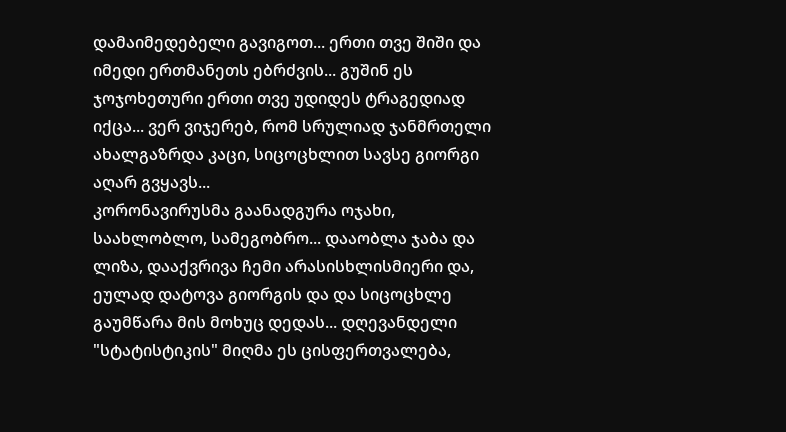დამაიმედებელი გავიგოთ... ერთი თვე შიში და იმედი ერთმანეთს ებრძვის... გუშინ ეს ჯოჯოხეთური ერთი თვე უდიდეს ტრაგედიად იქცა... ვერ ვიჯერებ, რომ სრულიად ჯანმრთელი ახალგაზრდა კაცი, სიცოცხლით სავსე გიორგი აღარ გვყავს...
კორონავირუსმა გაანადგურა ოჯახი, საახლობლო, სამეგობრო... დააობლა ჯაბა და ლიზა, დააქვრივა ჩემი არასისხლისმიერი და, ეულად დატოვა გიორგის და და სიცოცხლე გაუმწარა მის მოხუც დედას... დღევანდელი "სტატისტიკის" მიღმა ეს ცისფერთვალება,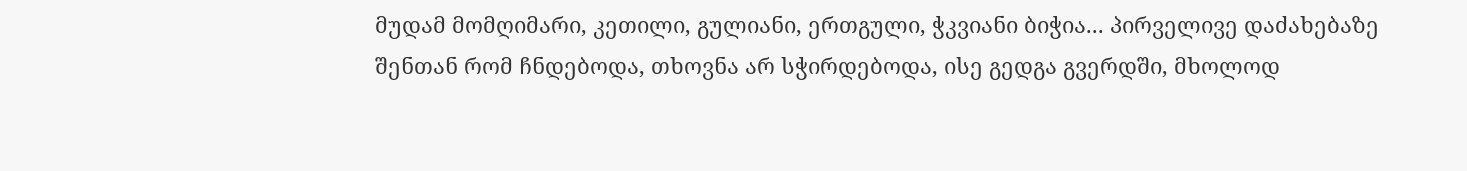მუდამ მომღიმარი, კეთილი, გულიანი, ერთგული, ჭკვიანი ბიჭია... პირველივე დაძახებაზე შენთან რომ ჩნდებოდა, თხოვნა არ სჭირდებოდა, ისე გედგა გვერდში, მხოლოდ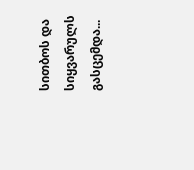სითბოს და სიყვარულს გასცემდა...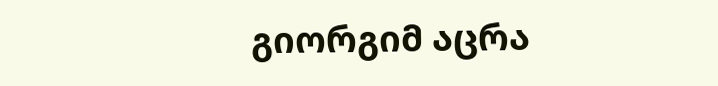გიორგიმ აცრა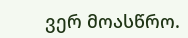ვერ მოასწრო.